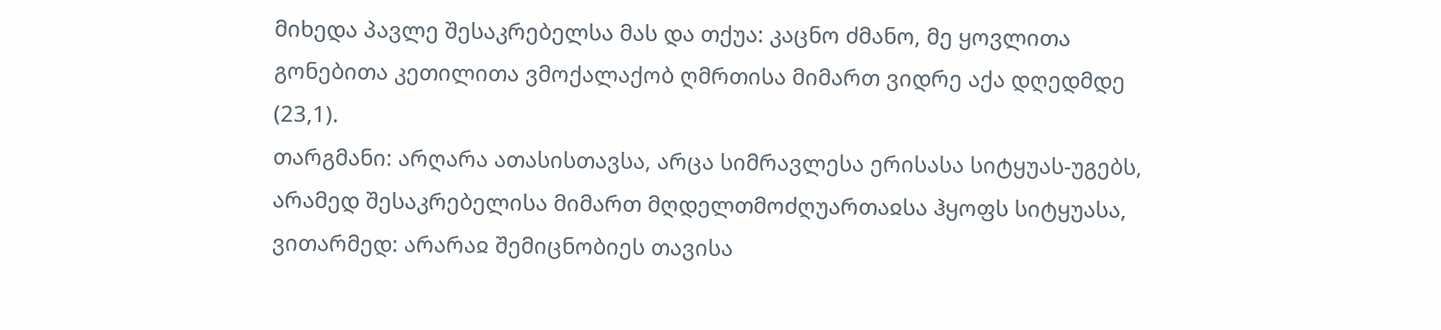მიხედა პავლე შესაკრებელსა მას და თქუა: კაცნო ძმანო, მე ყოვლითა გონებითა კეთილითა ვმოქალაქობ ღმრთისა მიმართ ვიდრე აქა დღედმდე (23,1).
თარგმანი: არღარა ათასისთავსა, არცა სიმრავლესა ერისასა სიტყუას-უგებს, არამედ შესაკრებელისა მიმართ მღდელთმოძღუართაჲსა ჰყოფს სიტყუასა, ვითარმედ: არარაჲ შემიცნობიეს თავისა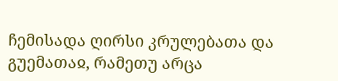ჩემისადა ღირსი კრულებათა და გუემათაჲ, რამეთუ არცა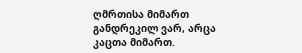ღმრთისა მიმართ განდრეკილ ვარ, არცა კაცთა მიმართ.